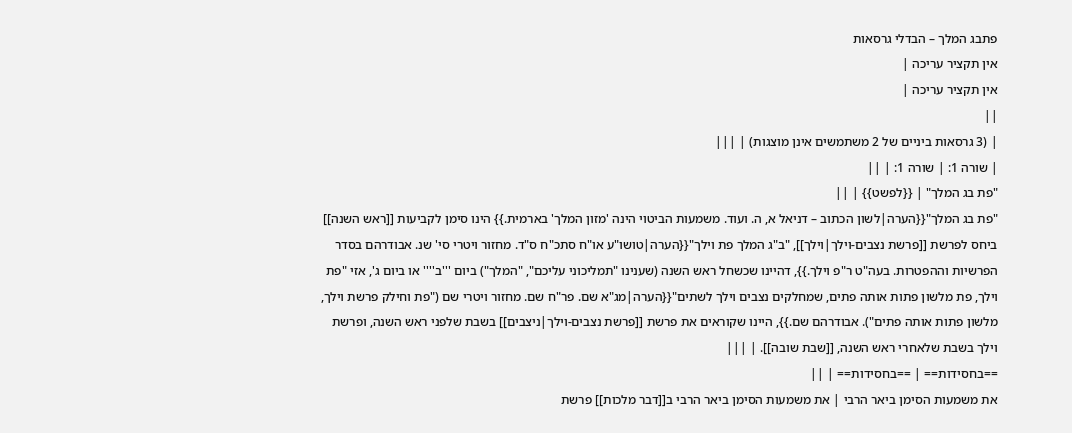פתבג המלך – הבדלי גרסאות
אין תקציר עריכה |
אין תקציר עריכה |
||
| (3 גרסאות ביניים של 2 משתמשים אינן מוצגות) | |||
| שורה 1: | שורה 1: | ||
"פת בג המלך" | {{לפשט}} | ||
"פת בג המלך"{{הערה|לשון הכתוב – דניאל א, ה. ועוד. משמעות הביטוי הינה 'מזון המלך' בארמית.}} הינו סימן לקביעות [[ראש השנה]] ביחס לפרשת [[פרשת נצבים-וילך|וילך]], "ב"ג המלך פת וילך"{{הערה|טושו"ע או"ח סתכ"ח ס"ד. מחזור ויטרי סי' שנ. אבודרהם בסדר הפרשיות וההפטרות. בעה"ט ר"פ וילך.}}, דהיינו שכשחל ראש השנה (שענינו "תמליכוני עליכם", "המלך") ביום '''ב'''' או ביום ג', אזי "פת וילך, פת מלשון פתות אותה פתים, שמחלקים נצבים וילך לשתים"{{הערה|מג"א שם. פר"ח שם. מחזור ויטרי שם ("פת וחילק פרשת וילך, מלשון פתות אותה פתים"). אבודרהם שם.}}, היינו שקוראים את פרשת [[פרשת נצבים-וילך|ניצבים]] בשבת שלפני ראש השנה, ופרשת וילך בשבת שלאחרי ראש השנה, [[שבת שובה]]. | |||
==בחסידות== | ==בחסידות== | ||
את משמעות הסימן ביאר הרבי | את משמעות הסימן ביאר הרבי ב[[דבר מלכות]] פרשת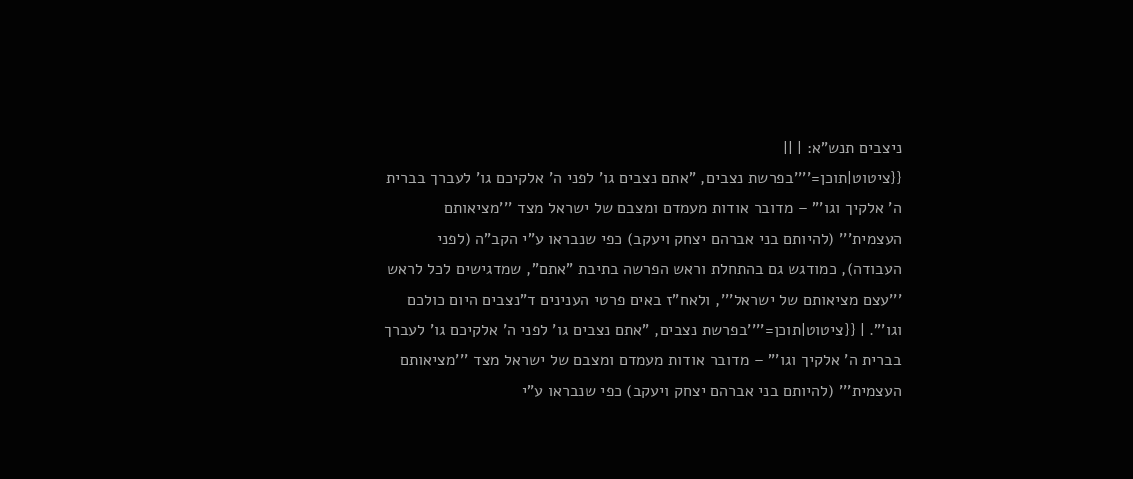ניצבים תנש"א: | ||
{{ציטוט|תוכן=''''בפרשת נצבים, "אתם נצבים גו' לפני ה' אלקיכם גו' לעברך בברית ה' אלקיך וגו'" – מדובר אודות מעמדם ומצבם של ישראל מצד '''מציאותם העצמית''' (להיותם בני אברהם יצחק ויעקב) כפי שנבראו ע"י הקב"ה (לפני העבודה), כמודגש גם בהתחלת וראש הפרשה בתיבת "אתם", שמדגישים לכל לראש '''עצם מציאותם של ישראל''', ולאח"ז באים פרטי הענינים ד"נצבים היום כולכם וגו'". | {{ציטוט|תוכן=''''בפרשת נצבים, "אתם נצבים גו' לפני ה' אלקיכם גו' לעברך בברית ה' אלקיך וגו'" – מדובר אודות מעמדם ומצבם של ישראל מצד '''מציאותם העצמית''' (להיותם בני אברהם יצחק ויעקב) כפי שנבראו ע"י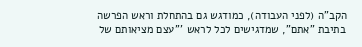הקב"ה (לפני העבודה), כמודגש גם בהתחלת וראש הפרשה בתיבת "אתם", שמדגישים לכל לראש '''עצם מציאותם של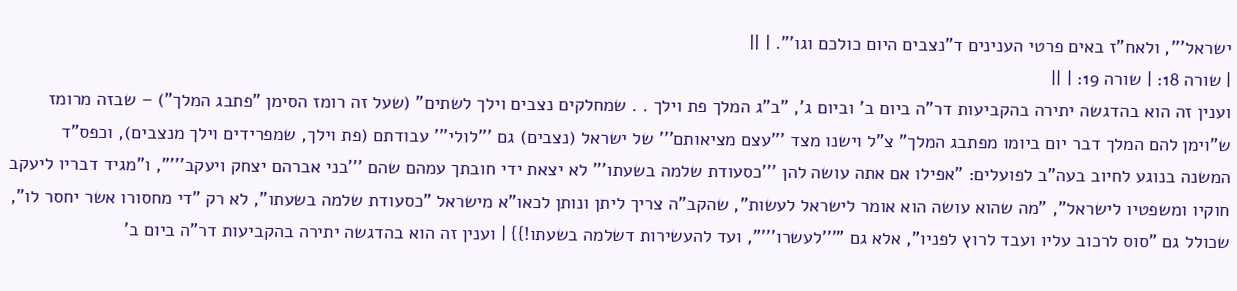ישראל''', ולאח"ז באים פרטי הענינים ד"נצבים היום כולכם וגו'". | ||
| שורה 18: | שורה 19: | ||
וענין זה הוא בהדגשה יתירה בהקביעות דר"ה ביום ב' וביום ג', "ב"ג המלך פת וילך . . שמחלקים נצבים וילך לשתים" (שעל זה רומז הסימן "פתבג המלך") – שבזה מרומז ש"וימן להם המלך דבר יום ביומו מפתבג המלך" צ"ל וישנו מצד '''עצם מציאותם''' של ישראל (נצבים) גם '''לולי''' עבודתם (פת וילך, שמפרידים וילך מנצבים), וכפס"ד המשנה בנוגע לחיוב בעה"ב לפועלים: "אפילו אם אתה עושה להן '''כסעודת שלמה בשעתו''' לא יצאת ידי חובתך עמהם שהם '''בני אברהם יצחק ויעקב'''", ו"מגיד דבריו ליעקב חוקיו ומשפטיו לישראל", "מה שהוא עושה הוא אומר לישראל לעשות", שהקב"ה צריך ליתן ונותן לכאו"א מישראל "כסעודת שלמה בשעתו", לא רק "די מחסורו אשר יחסר לו", שכולל גם "סוס לרכוב עליו ועבד לרוץ לפניו", אלא גם "'''לעשרו'''", ועד להעשירות דשלמה בשעתו!}} | וענין זה הוא בהדגשה יתירה בהקביעות דר"ה ביום ב'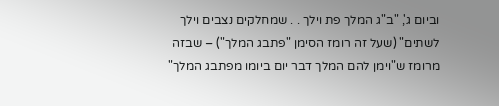וביום ג', "ב"ג המלך פת וילך . . שמחלקים נצבים וילך לשתים" (שעל זה רומז הסימן "פתבג המלך") – שבזה מרומז ש"וימן להם המלך דבר יום ביומו מפתבג המלך"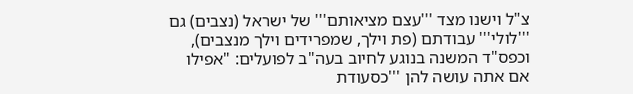צ"ל וישנו מצד '''עצם מציאותם''' של ישראל (נצבים) גם '''לולי''' עבודתם (פת וילך, שמפרידים וילך מנצבים), וכפס"ד המשנה בנוגע לחיוב בעה"ב לפועלים: "אפילו אם אתה עושה להן '''כסעודת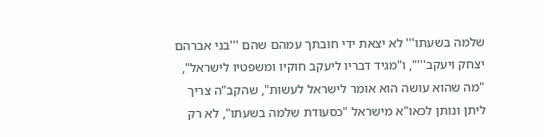שלמה בשעתו''' לא יצאת ידי חובתך עמהם שהם '''בני אברהם יצחק ויעקב'''", ו"מגיד דבריו ליעקב חוקיו ומשפטיו לישראל", "מה שהוא עושה הוא אומר לישראל לעשות", שהקב"ה צריך ליתן ונותן לכאו"א מישראל "כסעודת שלמה בשעתו", לא רק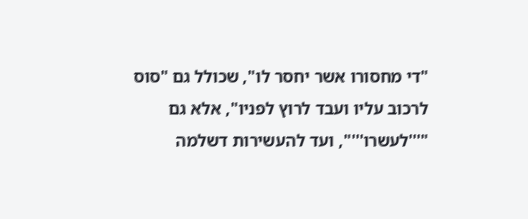"די מחסורו אשר יחסר לו", שכולל גם "סוס לרכוב עליו ועבד לרוץ לפניו", אלא גם "'''לעשרו'''", ועד להעשירות דשלמה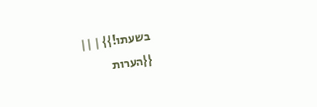בשעתו!}} | ||
{{הערות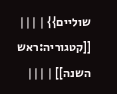שוליים}} | |||
[[קטגוריה:ראש השנה]] | |||